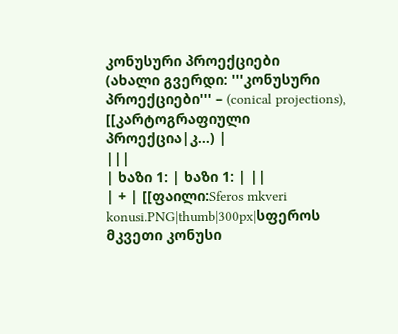კონუსური პროექციები
(ახალი გვერდი: '''კონუსური პროექციები''' – (conical projections), [[კარტოგრაფიული პროექცია|კ...) |
|||
| ხაზი 1: | ხაზი 1: | ||
| + | [[ფაილი:Sferos mkveri konusi.PNG|thumb|300px|სფეროს მკვეთი კონუსი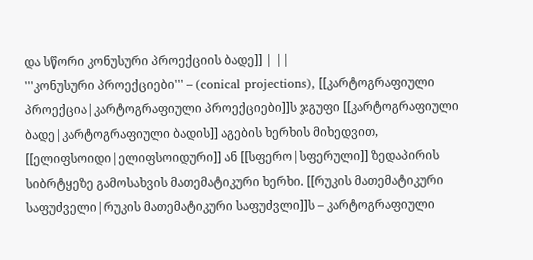და სწორი კონუსური პროექციის ბადე]] | ||
'''კონუსური პროექციები''' – (conical projections), [[კარტოგრაფიული პროექცია|კარტოგრაფიული პროექციები]]ს ჯგუფი [[კარტოგრაფიული ბადე|კარტოგრაფიული ბადის]] აგების ხერხის მიხედვით, [[ელიფსოიდი|ელიფსოიდური]] ან [[სფერო|სფერული]] ზედაპირის სიბრტყეზე გამოსახვის მათემატიკური ხერხი. [[რუკის მათემატიკური საფუძველი|რუკის მათემატიკური საფუძვლი]]ს – კარტოგრაფიული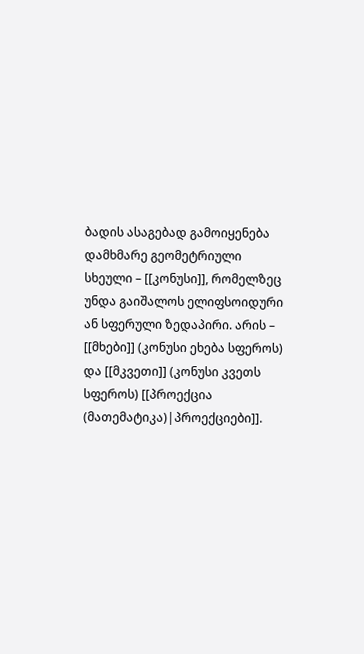ბადის ასაგებად გამოიყენება დამხმარე გეომეტრიული სხეული – [[კონუსი]], რომელზეც უნდა გაიშალოს ელიფსოიდური ან სფერული ზედაპირი. არის – [[მხები]] (კონუსი ეხება სფეროს) და [[მკვეთი]] (კონუსი კვეთს სფეროს) [[პროექცია (მათემატიკა)|პროექციები]].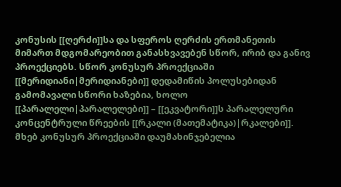კონუსის [[ღერძი]]სა და სფეროს ღერძის ერთმანეთის მიმართ მდგომარეობით განასხვავებენ სწორ, ირიბ და განივ პროექციებს. სწორ კონუსურ პროექციაში [[მერიდიანი|მერიდიანები]] დედამიწის პოლუსებიდან გამომავალი სწორი ხაზებია, ხოლო [[პარალელი|პარალელები]] – [[ეკვატორი]]ს პარალელური კონცენტრული წრეების [[რკალი (მათემატიკა)|რკალები]]. მხებ კონუსურ პროექციაში დაუმახინჯებელია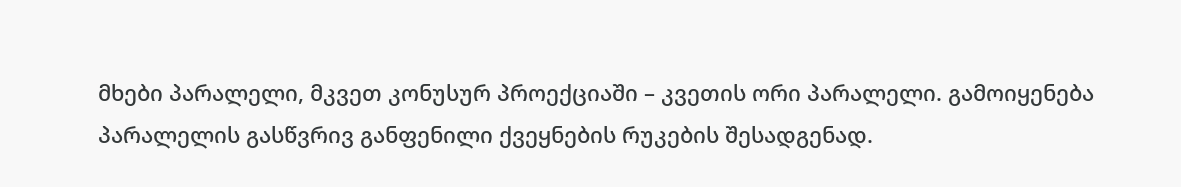მხები პარალელი, მკვეთ კონუსურ პროექციაში – კვეთის ორი პარალელი. გამოიყენება პარალელის გასწვრივ განფენილი ქვეყნების რუკების შესადგენად.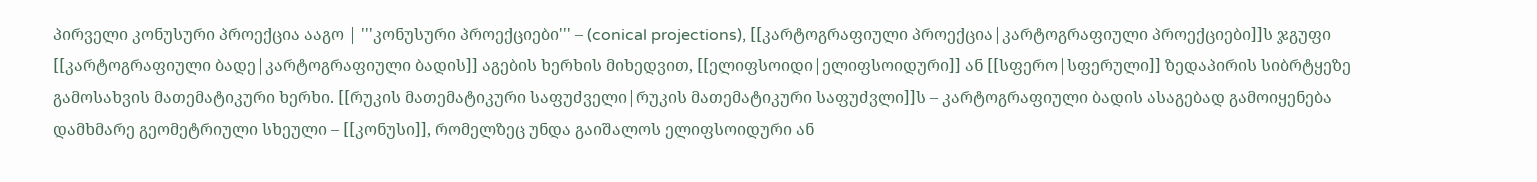პირველი კონუსური პროექცია ააგო | '''კონუსური პროექციები''' – (conical projections), [[კარტოგრაფიული პროექცია|კარტოგრაფიული პროექციები]]ს ჯგუფი [[კარტოგრაფიული ბადე|კარტოგრაფიული ბადის]] აგების ხერხის მიხედვით, [[ელიფსოიდი|ელიფსოიდური]] ან [[სფერო|სფერული]] ზედაპირის სიბრტყეზე გამოსახვის მათემატიკური ხერხი. [[რუკის მათემატიკური საფუძველი|რუკის მათემატიკური საფუძვლი]]ს – კარტოგრაფიული ბადის ასაგებად გამოიყენება დამხმარე გეომეტრიული სხეული – [[კონუსი]], რომელზეც უნდა გაიშალოს ელიფსოიდური ან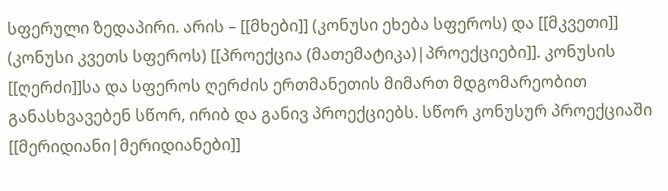სფერული ზედაპირი. არის – [[მხები]] (კონუსი ეხება სფეროს) და [[მკვეთი]] (კონუსი კვეთს სფეროს) [[პროექცია (მათემატიკა)|პროექციები]]. კონუსის [[ღერძი]]სა და სფეროს ღერძის ერთმანეთის მიმართ მდგომარეობით განასხვავებენ სწორ, ირიბ და განივ პროექციებს. სწორ კონუსურ პროექციაში [[მერიდიანი|მერიდიანები]]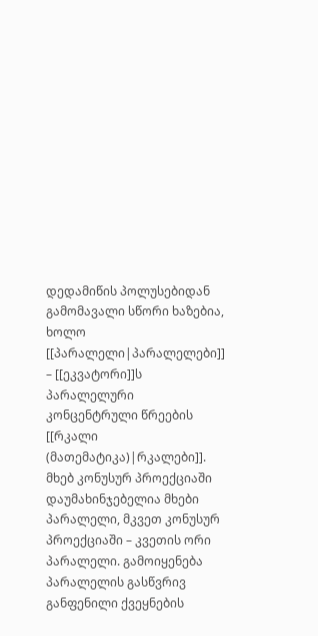დედამიწის პოლუსებიდან გამომავალი სწორი ხაზებია, ხოლო [[პარალელი|პარალელები]] – [[ეკვატორი]]ს პარალელური კონცენტრული წრეების [[რკალი (მათემატიკა)|რკალები]]. მხებ კონუსურ პროექციაში დაუმახინჯებელია მხები პარალელი, მკვეთ კონუსურ პროექციაში – კვეთის ორი პარალელი. გამოიყენება პარალელის გასწვრივ განფენილი ქვეყნების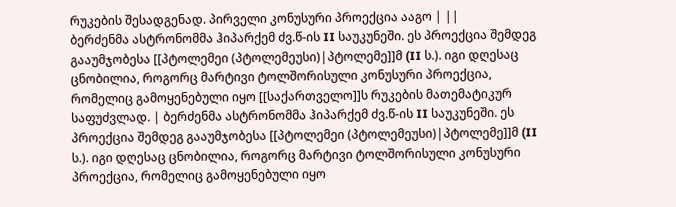რუკების შესადგენად. პირველი კონუსური პროექცია ააგო | ||
ბერძენმა ასტრონომმა ჰიპარქემ ძვ.წ-ის II საუკუნეში. ეს პროექცია შემდეგ გააუმჯობესა [[პტოლემეი (პტოლემეუსი)|პტოლემე]]მ (II ს.). იგი დღესაც ცნობილია, როგორც მარტივი ტოლშორისული კონუსური პროექცია, რომელიც გამოყენებული იყო [[საქართველო]]ს რუკების მათემატიკურ საფუძვლად. | ბერძენმა ასტრონომმა ჰიპარქემ ძვ.წ-ის II საუკუნეში. ეს პროექცია შემდეგ გააუმჯობესა [[პტოლემეი (პტოლემეუსი)|პტოლემე]]მ (II ს.). იგი დღესაც ცნობილია, როგორც მარტივი ტოლშორისული კონუსური პროექცია, რომელიც გამოყენებული იყო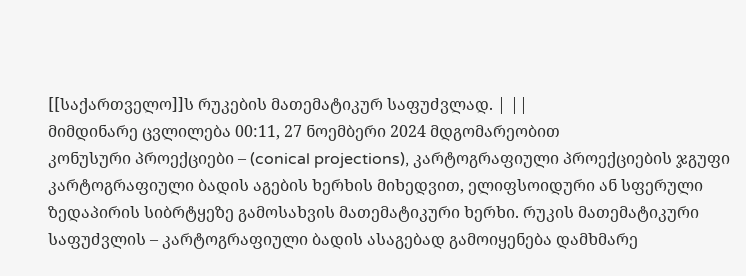[[საქართველო]]ს რუკების მათემატიკურ საფუძვლად. | ||
მიმდინარე ცვლილება 00:11, 27 ნოემბერი 2024 მდგომარეობით
კონუსური პროექციები – (conical projections), კარტოგრაფიული პროექციების ჯგუფი კარტოგრაფიული ბადის აგების ხერხის მიხედვით, ელიფსოიდური ან სფერული ზედაპირის სიბრტყეზე გამოსახვის მათემატიკური ხერხი. რუკის მათემატიკური საფუძვლის – კარტოგრაფიული ბადის ასაგებად გამოიყენება დამხმარე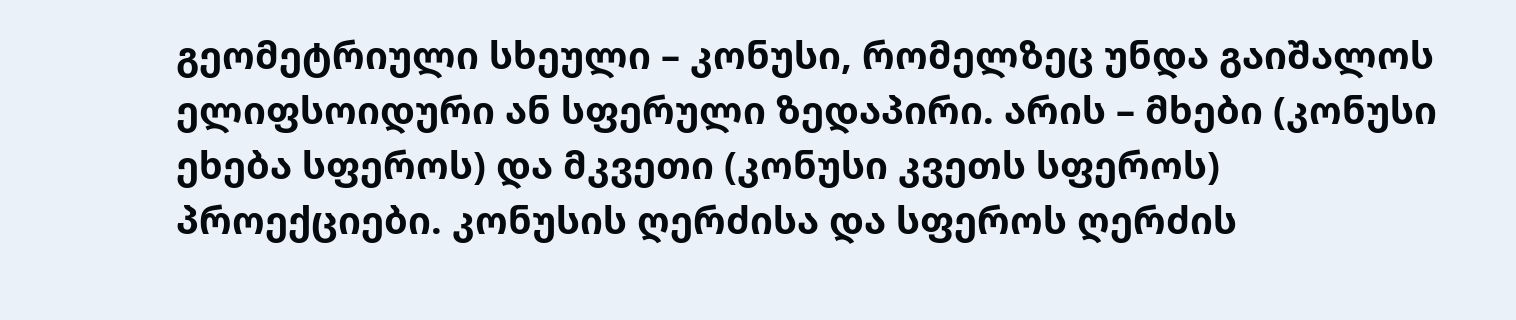გეომეტრიული სხეული – კონუსი, რომელზეც უნდა გაიშალოს ელიფსოიდური ან სფერული ზედაპირი. არის – მხები (კონუსი ეხება სფეროს) და მკვეთი (კონუსი კვეთს სფეროს) პროექციები. კონუსის ღერძისა და სფეროს ღერძის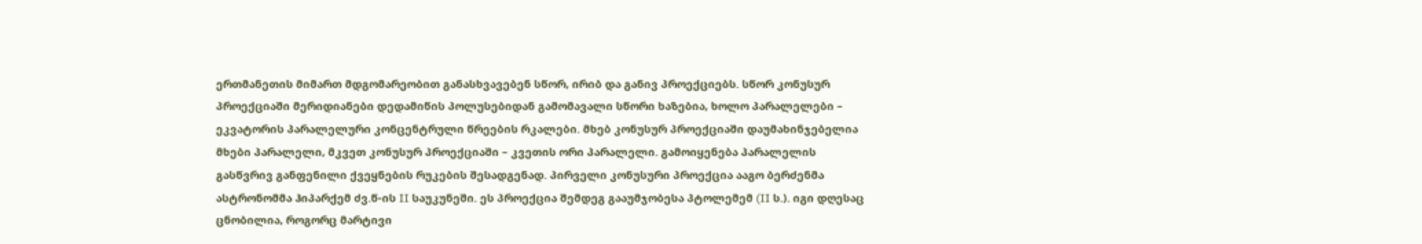ერთმანეთის მიმართ მდგომარეობით განასხვავებენ სწორ, ირიბ და განივ პროექციებს. სწორ კონუსურ პროექციაში მერიდიანები დედამიწის პოლუსებიდან გამომავალი სწორი ხაზებია, ხოლო პარალელები – ეკვატორის პარალელური კონცენტრული წრეების რკალები. მხებ კონუსურ პროექციაში დაუმახინჯებელია მხები პარალელი, მკვეთ კონუსურ პროექციაში – კვეთის ორი პარალელი. გამოიყენება პარალელის გასწვრივ განფენილი ქვეყნების რუკების შესადგენად. პირველი კონუსური პროექცია ააგო ბერძენმა ასტრონომმა ჰიპარქემ ძვ.წ-ის II საუკუნეში. ეს პროექცია შემდეგ გააუმჯობესა პტოლემემ (II ს.). იგი დღესაც ცნობილია, როგორც მარტივი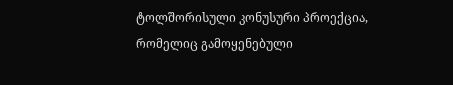ტოლშორისული კონუსური პროექცია, რომელიც გამოყენებული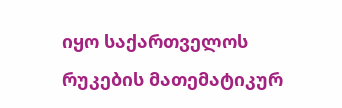იყო საქართველოს რუკების მათემატიკურ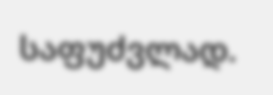საფუძვლად.